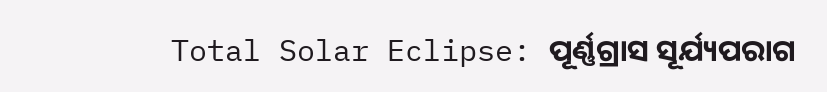Total Solar Eclipse: ପୂର୍ଣ୍ଣଗ୍ରାସ ସୂର୍ଯ୍ୟପରାଗ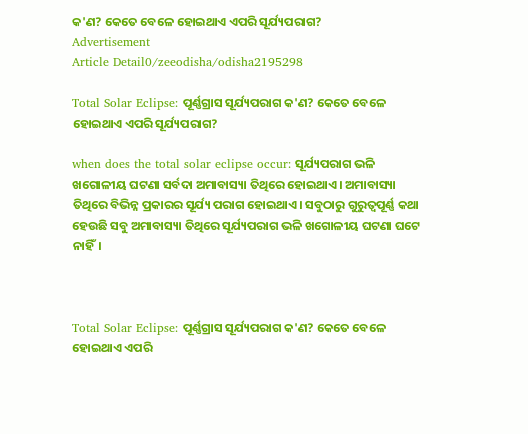କ'ଣ? କେତେ ବେଳେ ହୋଇଥାଏ ଏପରି ସୂର୍ଯ୍ୟପରାଗ?
Advertisement
Article Detail0/zeeodisha/odisha2195298

Total Solar Eclipse: ପୂର୍ଣ୍ଣଗ୍ରାସ ସୂର୍ଯ୍ୟପରାଗ କ'ଣ? କେତେ ବେଳେ ହୋଇଥାଏ ଏପରି ସୂର୍ଯ୍ୟପରାଗ?

when does the total solar eclipse occur: ସୂର୍ଯ୍ୟପରାଗ ଭଳି ଖଗୋଳୀୟ ଘଟଣା ସର୍ବଦା ଅମାବାସ୍ୟା ତିଥିରେ ହୋଇଥାଏ। ଅମାବାସ୍ୟା ତିଥିରେ ବିଭିନ୍ନ ପ୍ରକାରର ସୂର୍ଯ୍ୟ ପରାଗ ହୋଇଥାଏ। ସବୁଠାରୁ ଗୁରୁତ୍ୱପୂର୍ଣ୍ଣ କଥା ହେଉଛି ସବୁ ଅମାବାସ୍ୟା ତିଥିରେ ସୂର୍ଯ୍ୟପରାଗ ଭଳି ଖଗୋଳୀୟ ଘଟଣା ଘଟେ ନାହିଁ।



Total Solar Eclipse: ପୂର୍ଣ୍ଣଗ୍ରାସ ସୂର୍ଯ୍ୟପରାଗ କ'ଣ? କେତେ ବେଳେ ହୋଇଥାଏ ଏପରି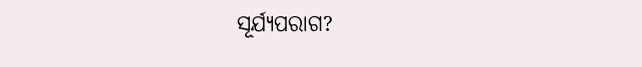ସୂର୍ଯ୍ୟପରାଗ?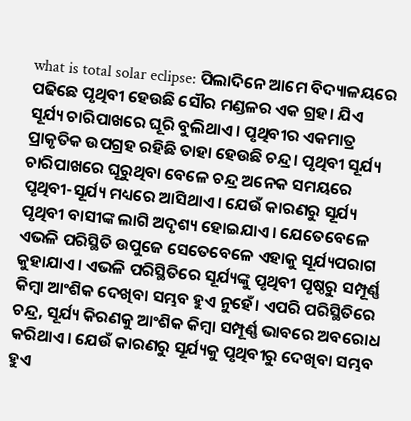what is total solar eclipse: ପିଲାଦିନେ ଆମେ ବିଦ୍ୟାଳୟରେ ପଢିଛେ ପୃଥିବୀ ହେଉଛି ସୌର ମଣ୍ଡଳର ଏକ ଗ୍ରହ। ଯିଏ ସୂର୍ଯ୍ୟ ଚାରିପାଖରେ ଘୂରି ବୁଲିଥାଏ। ପୃଥିବୀର ଏକମାତ୍ର ପ୍ରାକୃତିକ ଉପଗ୍ରହ ରହିଛି ତାହା ହେଉଛି ଚନ୍ଦ୍ର। ପୃଥିବୀ ସୂର୍ଯ୍ୟ ଚାରିପାଖରେ ଘୂରୁଥିବା ବେଳେ ଚନ୍ଦ୍ର ଅନେକ ସମୟରେ ପୃଥିବୀ-ସୂର୍ଯ୍ୟ ମଧ୍ୟରେ ଆସିଥାଏ। ଯେଉଁ କାରଣରୁ ସୂର୍ଯ୍ୟ ପୃଥିବୀ ବାସୀଙ୍କ ଲାଗି ଅଦୃଶ୍ୟ ହୋଇଯାଏ। ଯେତେବେଳେ ଏଭଳି ପରିସ୍ଥିତି ଉପୁଜେ ସେତେବେଳେ ଏହାକୁ ସୂର୍ଯ୍ୟପରାଗ କୁହାଯାଏ। ଏଭଳି ପରିସ୍ଥିତିରେ ସୂର୍ଯ୍ୟଙ୍କୁ ପୃଥିବୀ ପୃଷ୍ଠରୁ ସମ୍ପୂର୍ଣ୍ଣ କିମ୍ବା ଆଂଶିକ ଦେଖିବା ସମ୍ଭବ ହୁଏ ନୁହେଁ। ଏପରି ପରିସ୍ଥିତିରେ ଚନ୍ଦ୍ର, ସୂର୍ଯ୍ୟ କିରଣକୁ ଆଂଶିକ କିମ୍ବା ସମ୍ପୂର୍ଣ୍ଣ ଭାବରେ ଅବରୋଧ କରିଥାଏ। ଯେଉଁ କାରଣରୁ ସୂର୍ଯ୍ୟକୁ ପୃଥିବୀରୁ ଦେଖିବା ସମ୍ଭବ ହୁଏ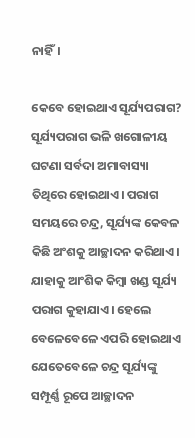ନାହିଁ।

କେବେ ହୋଇଥାଏ ସୂର୍ଯ୍ୟପରାଗ?
ସୂର୍ଯ୍ୟପରାଗ ଭଳି ଖଗୋଳୀୟ ଘଟଣା ସର୍ବଦା ଅମାବାସ୍ୟା ତିଥିରେ ହୋଇଥାଏ। ପରାଗ ସମୟରେ ଚନ୍ଦ୍ର, ସୂର୍ଯ୍ୟଙ୍କ କେବଳ କିଛି ଅଂଶକୁ ଆଚ୍ଛାଦନ କରିଥାଏ। ଯାହାକୁ ଆଂଶିକ କିମ୍ବା ଖଣ୍ଡ ସୂର୍ଯ୍ୟ ପରାଗ କୁହାଯାଏ। ହେଲେ ବେଳେବେଳେ ଏପରି ହୋଇଥାଏ ଯେତେବେଳେ ଚନ୍ଦ୍ର ସୂର୍ଯ୍ୟଙ୍କୁ ସମ୍ପୂର୍ଣ୍ଣ ରୂପେ ଆଚ୍ଛାଦନ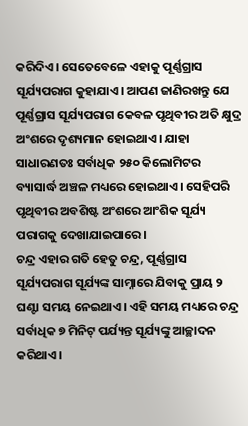କରିଦିଏ। ସେତେବେଳେ ଏହାକୁ ପୂର୍ଣ୍ଣଗ୍ରାସ ସୂର୍ଯ୍ୟପରାଗ କୁହାଯାଏ। ଆପଣ ଜାଣିରଖନ୍ତୁ ଯେ ପୂର୍ଣ୍ଣଗ୍ରାସ ସୂର୍ଯ୍ୟପରାଗ କେବଳ ପୃଥିବୀର ଅତି କ୍ଷୁଦ୍ର ଅଂଶରେ ଦୃଶ୍ୟମାନ ହୋଇଥାଏ। ଯାହା ସାଧାରଣତଃ ସର୍ବାଧିକ ୨୫୦ କିଲୋମିଟର ବ୍ୟାସାର୍ଦ୍ଧ ଅଞ୍ଚଳ ମଧ୍ୟରେ ହୋଇଥାଏ। ସେହିପରି ପୃଥିବୀର ଅବଶିଷ୍ଟ ଅଂଶରେ ଆଂଶିକ ସୂର୍ଯ୍ୟ ପରାଗକୁ ଦେଖାଯାଇପାରେ।
ଚନ୍ଦ୍ର ଏହାର ଗତି ହେତୁ ଚନ୍ଦ୍ର, ପୂର୍ଣ୍ଣଗ୍ରାସ ସୂର୍ଯ୍ୟପରାଗ ସୂର୍ଯ୍ୟଙ୍କ ସାମ୍ନାରେ ଯିବାକୁ ପ୍ରାୟ ୨ ଘଣ୍ଟା ସମୟ ନେଇଥାଏ। ଏହି ସମୟ ମଧ୍ୟରେ ଚନ୍ଦ୍ର ସର୍ବାଧିକ ୭ ମିନିଟ୍ ପର୍ଯ୍ୟନ୍ତ ସୂର୍ଯ୍ୟଙ୍କୁ ଆଚ୍ଛାଦନ କରିଥାଏ।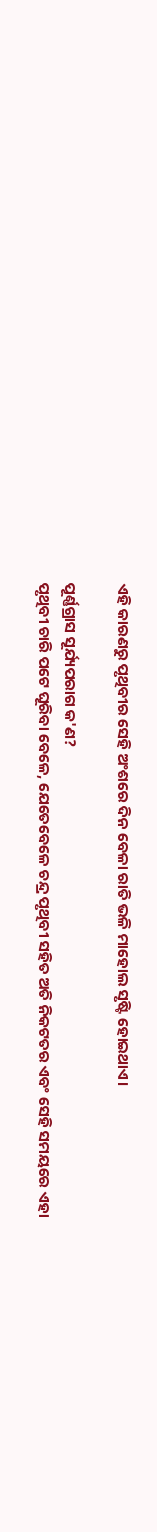ଏହି କାରଣରୁ ପୃଥିବୀର ସେହି ଅଂଶରେ ଦିନ ବେଳା ରାତି ଭଳି ମାହୋଲ ସୃଷ୍ଟି ହୋଇଥାଏ।

ପୂର୍ଣ୍ଣଗ୍ରାସ ସୂର୍ଯ୍ୟପରାଗ କ'ଣ?
ପୃଥିବୀ ଚାରି ପଟେ ଘୂରିବା ବେଳେ, ଯେତେବେଳେ ଚନ୍ଦ୍ର ପୃଥିବୀ ସହିତ ଅତି ନିକଟତର ଏବଂ ସେହି ସମୟରେ ଏହା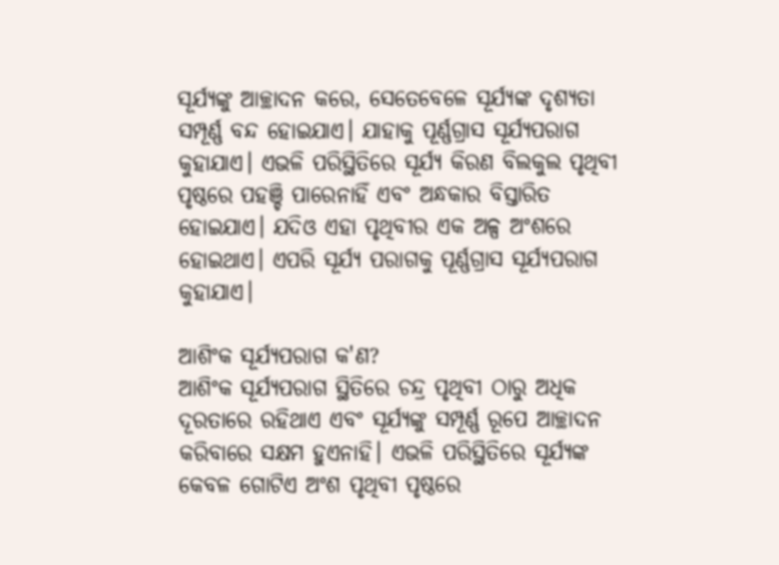ସୂର୍ଯ୍ୟଙ୍କୁ ଆଚ୍ଛାଦନ କରେ, ସେତେବେଳେ ସୂର୍ଯ୍ୟଙ୍କ ଦୃଶ୍ୟତା ସମ୍ପୂର୍ଣ୍ଣ ବନ୍ଦ ହୋଇଯାଏ। ଯାହାକୁ ପୂର୍ଣ୍ଣଗ୍ରାସ ସୂର୍ଯ୍ୟପରାଗ କୁହାଯାଏ। ଏଭଳି ପରିସ୍ଥିତିରେ ସୂର୍ଯ୍ୟ କିରଣ ବିଲକୁଲ ପୃଥିବୀ ପୃଷ୍ଠରେ ପହଞ୍ଚି ପାରେନାହିଁ ଏବଂ ଅନ୍ଧକାର ବିସ୍ତାରିତ ହୋଇଯାଏ। ଯଦିଓ ଏହା ପୃଥିବୀର ଏକ ଅଳ୍ପ ଅଂଶରେ ହୋଇଥାଏ। ଏପରି ସୂର୍ଯ୍ୟ ପରାଗକୁ ପୂର୍ଣ୍ଣଗ୍ରାସ ସୂର୍ଯ୍ୟପରାଗ କୁହାଯାଏ।

ଆଶିଂକ ସୂର୍ଯ୍ୟପରାଗ କ'ଣ?
ଆଶିଂକ ସୂର୍ଯ୍ୟପରାଗ ସ୍ଥିତିରେ ଚନ୍ଦ୍ର ପୃଥିବୀ ଠାରୁ ଅଧିକ ଦୂରତାରେ ରହିଥାଏ ଏବଂ ସୂର୍ଯ୍ୟଙ୍କୁ ସମ୍ପୂର୍ଣ୍ଣ ରୂପେ ଆଚ୍ଛାଦନ କରିବାରେ ସକ୍ଷମ ହୁଏନାହି। ଏଭଳି ପରିସ୍ଥିତିରେ ସୂର୍ଯ୍ୟଙ୍କ କେବଳ ଗୋଟିଏ ଅଂଶ ପୃଥିବୀ ପୃଷ୍ଠରେ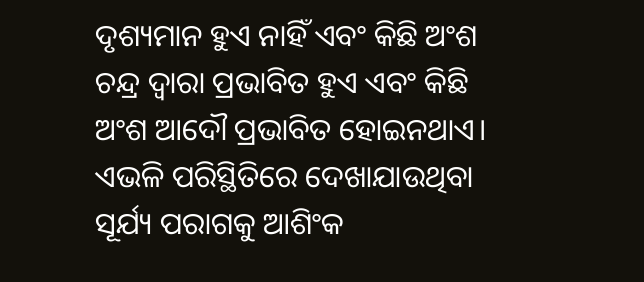ଦୃଶ୍ୟମାନ ହୁଏ ନାହିଁ ଏବଂ କିଛି ଅଂଶ ଚନ୍ଦ୍ର ଦ୍ୱାରା ପ୍ରଭାବିତ ହୁଏ ଏବଂ କିଛି ଅଂଶ ଆଦୌ ପ୍ରଭାବିତ ହୋଇନଥାଏ। ଏଭଳି ପରିସ୍ଥିତିରେ ଦେଖାଯାଉଥିବା ସୂର୍ଯ୍ୟ ପରାଗକୁ ଆଶିଂକ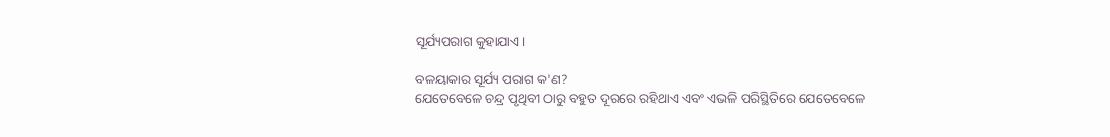ସୂର୍ଯ୍ୟପରାଗ କୁହାଯାଏ।

ବଳୟାକାର ସୂର୍ଯ୍ୟ ପରାଗ କ'ଣ?
ଯେତେବେଳେ ଚନ୍ଦ୍ର ପୃଥିବୀ ଠାରୁ ବହୁତ ଦୂରରେ ରହିଥାଏ ଏବଂ ଏଭଳି ପରିସ୍ଥିତିରେ ଯେତେବେଳେ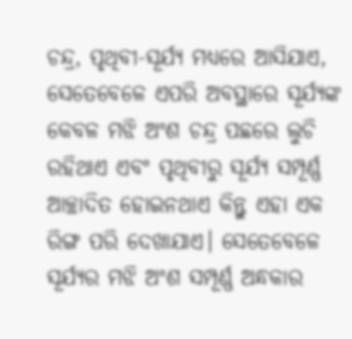ଚନ୍ଦ୍ର, ପୃଥିବୀ-ସୂର୍ଯ୍ୟ ମଧ୍ୟରେ ଆସିଯାଏ, ସେତେବେଳେ ଏପରି ଅବସ୍ଥାରେ ସୂର୍ଯ୍ୟଙ୍କ କେବଳ ମଝି ଅଂଶ ଚନ୍ଦ୍ର ପଛରେ ଲୁଚି ରହିଥାଏ ଏବଂ ପୃଥିବୀରୁ ସୂର୍ଯ୍ୟ ସମ୍ପୂର୍ଣ୍ଣ ଆଚ୍ଛାଦିତ ହୋଇନଥାଏ କିନ୍ତୁ ଏହା ଏକ ରିଙ୍ଗ ପରି ଦେଖାଯାଏ। ସେତେବେଳେ ସୂର୍ଯ୍ୟର ମଝି ଅଂଶ ସମ୍ପୂର୍ଣ୍ଣ ଅନ୍ଧକାର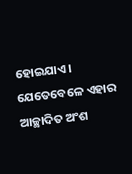ହୋଇଯାଏ। ଯେତେବେଳେ ଏହାର ଆଚ୍ଛାଦିତ ଅଂଶ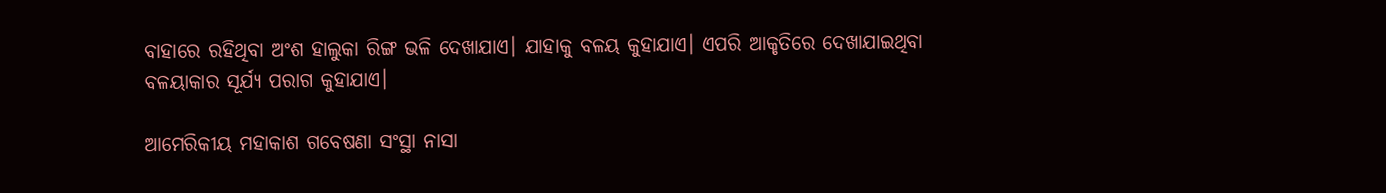ବାହାରେ ରହିଥିବା ଅଂଶ ହାଲୁକା ରିଙ୍ଗ ଭଳି ଦେଖାଯାଏ। ଯାହାକୁ ବଳୟ କୁହାଯାଏ। ଏପରି ଆକୃତିରେ ଦେଖାଯାଇଥିବା ବଳୟାକାର ସୂର୍ଯ୍ୟ ପରାଗ କୁହାଯାଏ।

ଆମେରିକୀୟ ମହାକାଶ ଗବେଷଣା ସଂସ୍ଥା ନାସା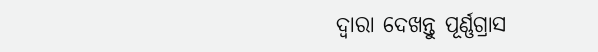ଦ୍ୱାରା ଦେଖନ୍ତୁ ପୂର୍ଣ୍ଣଗ୍ରାସ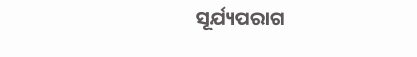ସୂର୍ଯ୍ୟପରାଗ